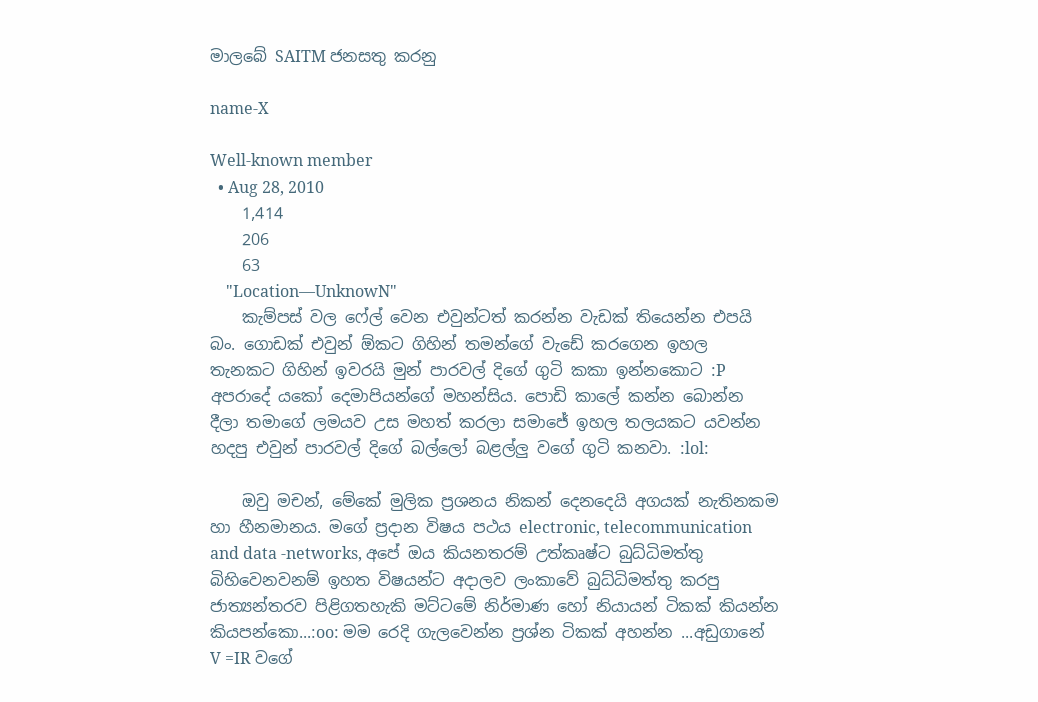මාලබේ SAITM ජනසතු කරනු

name-X

Well-known member
  • Aug 28, 2010
    1,414
    206
    63
    "Location—UnknowN"
    කැම්පස් වල ෆේල් වෙන එවුන්ටත් කරන්න වැඩක් තියෙන්න එපයි බං. ගොඩක් එවුන් ඕකට ගිහින් තමන්ගේ වැඩේ කරගෙන ඉහල තැනකට ගිහින් ඉවරයි මුන් පාරවල් දිගේ ගුටි කකා ඉන්නකොට :P අපරාදේ යකෝ දෙමාපියන්ගේ මහන්සිය. පොඩි කාලේ කන්න බොන්න දීලා තමාගේ ලමයව උස මහත් කරලා සමාජේ ඉහල තලයකට යවන්න හදපු එවුන් පාරවල් දිගේ බල්ලෝ බළල්ලු වගේ ගුටි කනවා. :lol:

    ඔවු මචන්, මේකේ මුලික ප්‍රශනය නිකන් දෙනදෙයි අගයක් නැතිනකම හා හීනමානය. මගේ ප්‍රදාන විෂය පථය electronic, telecommunication and data -networks, අපේ ඔය කියනතරම් උත්කෘෂ්ට බුධ්ධිමත්තු බිහිවෙනවනම් ඉහත විෂයන්ට අදාලව ලංකාවේ බුධ්ධිමත්තු කරපු ජාත්‍යන්තරව පිළිගතහැකි මට්ටමේ නිර්මාණ හෝ නියායන් ටිකක් කියන්න කියපන්කො...:oo: මම රෙදි ගැලවෙන්න ප්‍රශ්න ටිකක් අහන්න ...අඩුගානේ V =IR වගේ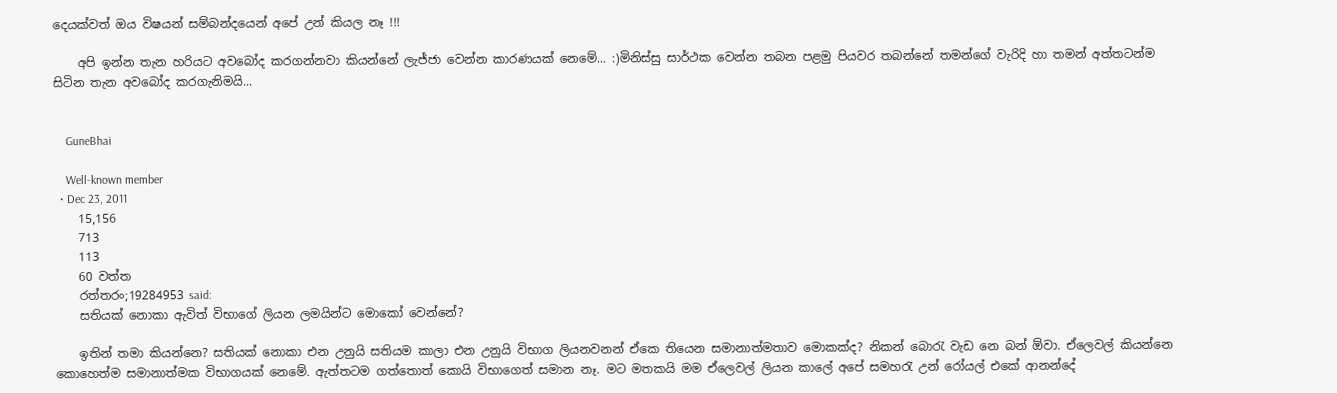දෙයක්වත් ඔය විෂයන් සම්බන්දයෙන් අපේ උන් කියල නෑ !!!

    අපි ඉන්න තැන හරියට අවබෝද කරගන්නවා කියන්නේ ලැජ්ජා වෙන්න කාරණයක් නෙමේ... :)මිනිස්සු සාර්ථක වෙන්න තබන පළමු පියවර තබන්නේ තමන්ගේ වැරිදි හා තමන් අත්තටන්ම සිටින තැන අවබෝද කරගැනිමයි...


    GuneBhai

    Well-known member
  • Dec 23, 2011
    15,156
    713
    113
    60 වත්ත
    රත්තරං;19284953 said:
    සතියක් නොකා ඇවිත් විභාගේ ලියන ලමයින්ට මොකෝ වෙන්නේ?

    ඉතින් තමා කියන්නෙ? සතියක් නොකා එන උනුයි සතියම කාලා එන උනුයි විභාග ලියනවනන් ඒකෙ තියෙන සමානාත්මතාව මොකක්ද? නිකන් බොරැ වැඩ නෙ බන් ඕවා. ඒලෙවල් කියන්නෙ කොහෙත්ම සමානාත්මක විභාගයක් නෙමේ. ඇත්තටම ගත්තොත් කොයි විභාගෙත් සමාන නෑ. මට මතකයි මම ඒලෙවල් ලියන කාලේ අපේ සමහරැ උන් ‍රෝයල් එකේ ආනන්දේ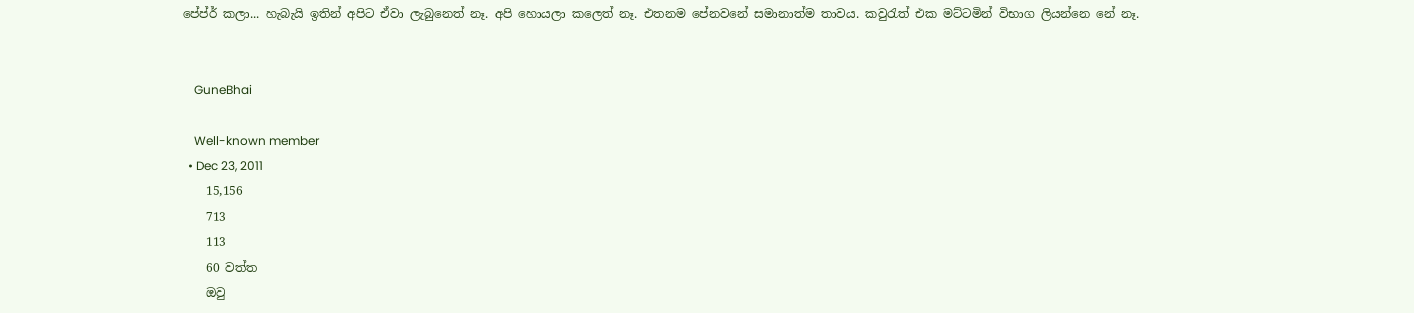පේප්ර් කලා... හැබැයි ඉතින් අපිට ඒවා ලැබුනෙත් නෑ. අපි හොයලා කලෙත් නෑ. එතනම පේනවනේ සමානාත්ම තාවය‍. කවුරැත් එක මට්ටමින් විභාග ලියන්නෙ න‍ේ නෑ.


    GuneBhai

    Well-known member
  • Dec 23, 2011
    15,156
    713
    113
    60 වත්ත
    ඔවු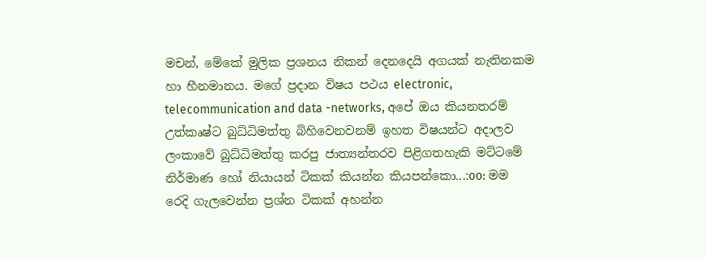මචන්, මේකේ මුලික ප්‍රශනය නිකන් දෙනදෙයි අගයක් නැතිනකම හා හීනමානය. මගේ ප්‍රදාන විෂය පථය electronic, telecommunication and data -networks, අපේ ඔය කියනතරම් උත්කෘෂ්ට බුධ්ධිමත්තු බිහිවෙනවනම් ඉහත විෂයන්ට අදාලව ලංකාවේ බුධ්ධිමත්තු කරපු ජාත්‍යන්තරව පිළිගතහැකි මට්ටමේ නිර්මාණ හෝ නියායන් ටිකක් කියන්න කියපන්කො...:oo: මම රෙදි ගැලවෙන්න ප්‍රශ්න ටිකක් අහන්න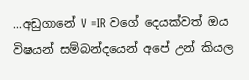...අඩුගානේ V =IR වගේ දෙයක්වත් ඔය විෂයන් සම්බන්දයෙන් අපේ උන් කියල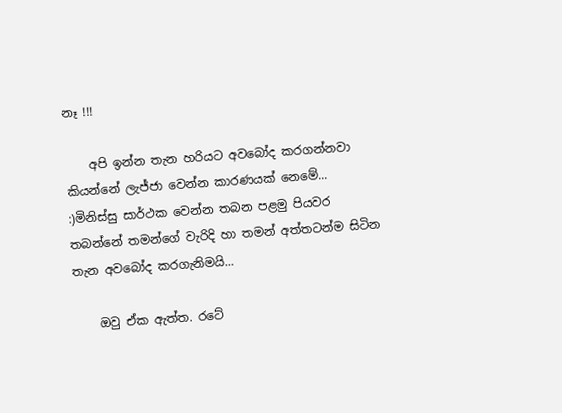නෑ !!!

    අපි ඉන්න තැන හරියට අවබෝද කරගන්නවා කියන්නේ ලැජ්ජා වෙන්න කාරණයක් නෙමේ... :)මිනිස්සු සාර්ථක වෙන්න තබන පළමු පියවර තබන්නේ තමන්ගේ වැරිදි හා තමන් අත්තටන්ම සිටින තැන අවබෝද කරගැනිමයි...

    ඔවු ඒක ඇත්ත. රටේ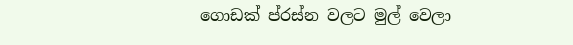ගොඩක් ප්රස්න වලට මුල් වෙලා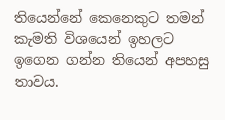තියෙන්නේ කෙනෙකුට තමන් කැමති විශයෙන් ඉහලට ඉගෙන ගන්න තියෙන් අපහසු තාවය.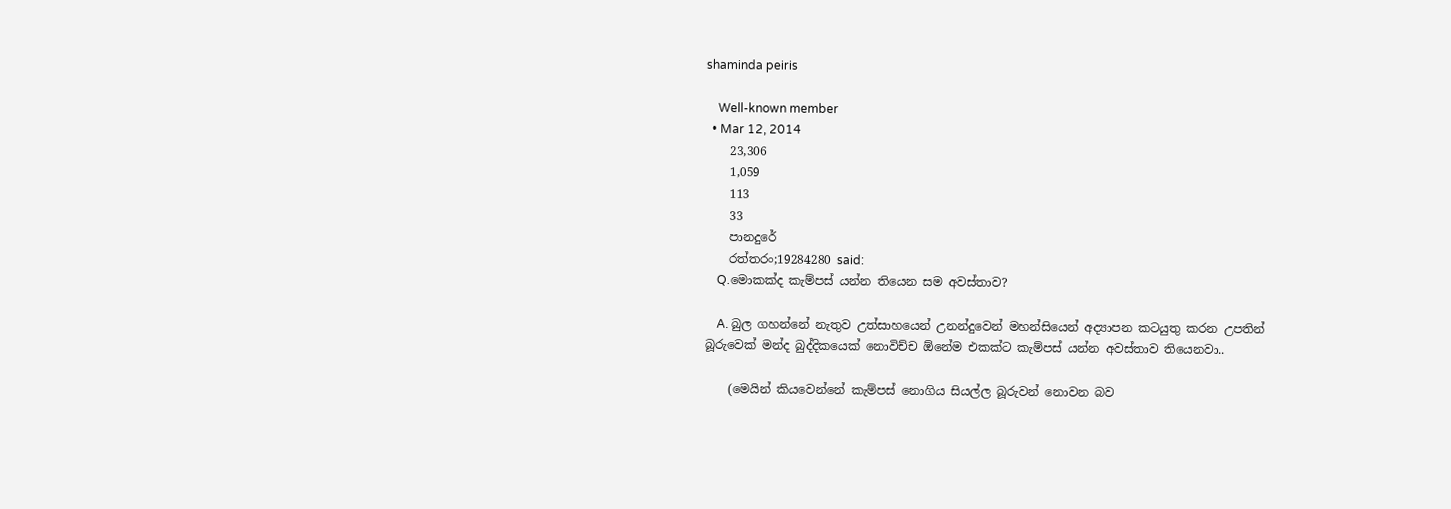shaminda peiris

    Well-known member
  • Mar 12, 2014
    23,306
    1,059
    113
    33
    පානදුරේ
    රත්තරං;19284280 said:
    Q.මොකක්ද කැම්පස් යන්න තියෙන සම අවස්තාව?

    A. බුල ගහන්නේ නැතුව උත්සාහයෙන් උනන්දුවෙන් මහන්සියෙන් අද්‍යාපන කටයුතු කරන උපතින් බූරුවෙක් මන්ද බුද්දිකයෙක් නොවිච්ච ඕනේම එකක්ට කැම්පස් යන්න අවස්තාව තියෙනවා..

    (මෙයින් කියවෙන්නේ කැම්පස් නොගිය සියල්ල බූරුවන් නොවන බව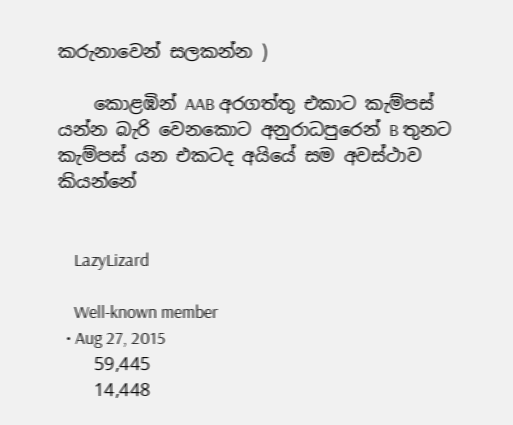කරුනාවෙන් සලකන්න )

    කොළඹින් AAB අරගත්තු එකාට කැම්පස් යන්න බැරි වෙනකොට අනුරාධපුරෙන් B තුනට කැම්පස් යන එකටද අයියේ සම අවස්ථාව කියන්නේ


    LazyLizard

    Well-known member
  • Aug 27, 2015
    59,445
    14,448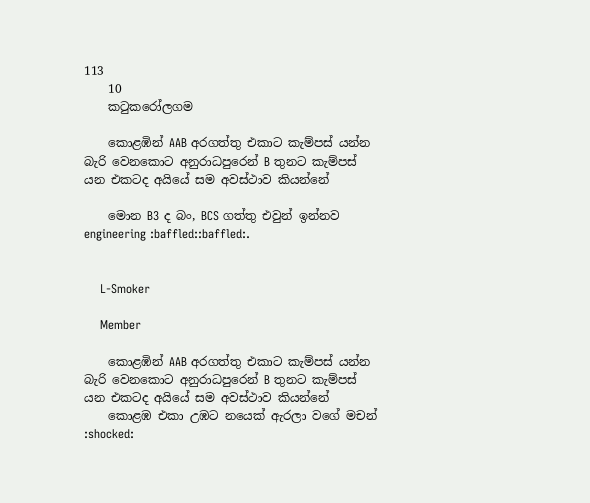113
    10
    කටුකරෝලගම

    කොළඹින් AAB අරගත්තු එකාට කැම්පස් යන්න බැරි වෙනකොට අනුරාධපුරෙන් B තුනට කැම්පස් යන එකටද අයියේ සම අවස්ථාව කියන්නේ

    මොන B3 ද බං, BCS ගත්තු එවුන් ඉන්නව engineering :baffled::baffled:.


    L-Smoker

    Member

    කොළඹින් AAB අරගත්තු එකාට කැම්පස් යන්න බැරි වෙනකොට අනුරාධපුරෙන් B තුනට කැම්පස් යන එකටද අයියේ සම අවස්ථාව කියන්නේ
    කොළඹ එකා උඹට නයෙක් ඇරලා වගේ මචන් :shocked: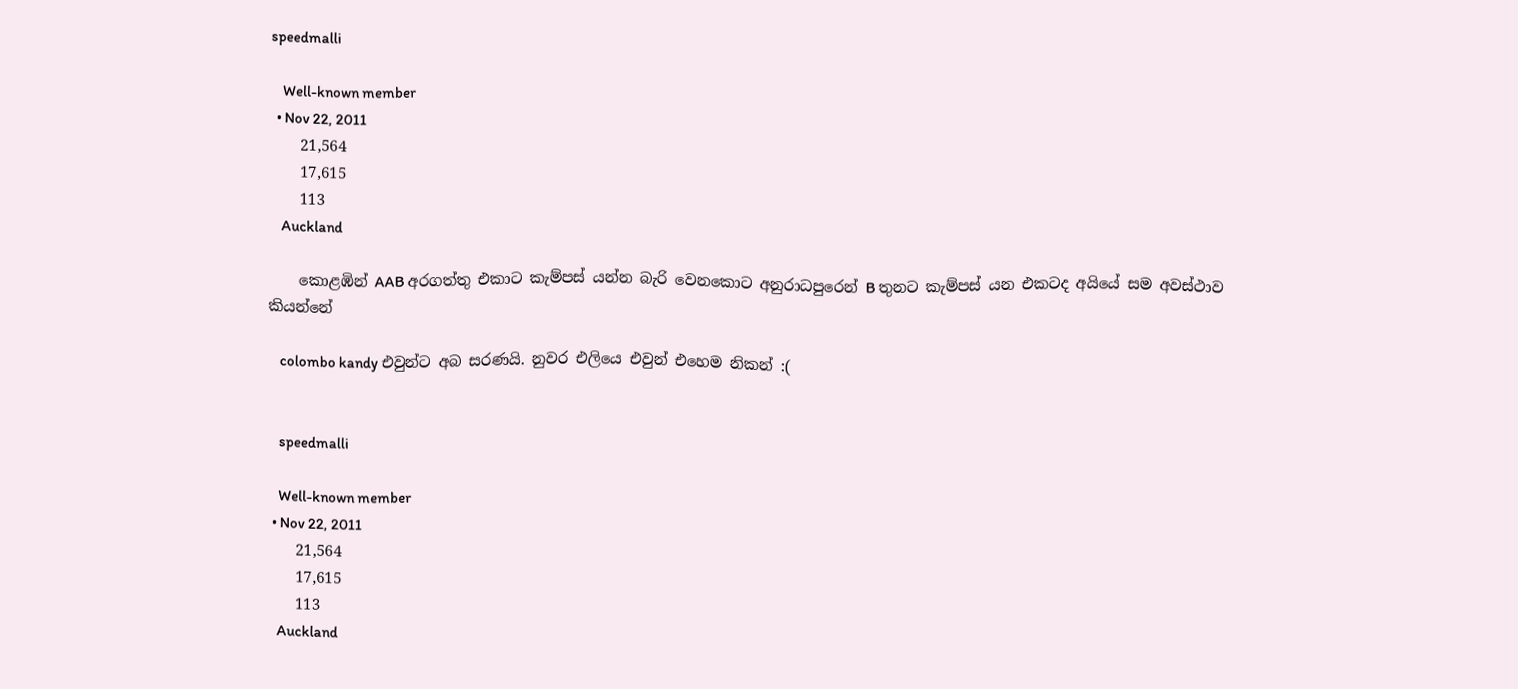speedmalli

    Well-known member
  • Nov 22, 2011
    21,564
    17,615
    113
    Auckland

    කොළඹින් AAB අරගත්තු එකාට කැම්පස් යන්න බැරි වෙනකොට අනුරාධපුරෙන් B තුනට කැම්පස් යන එකටද අයියේ සම අවස්ථාව කියන්නේ

    colombo kandy එවුන්ට අබ සරණයි. නුවර එලියෙ එවුන් එහෙම නිකන් :(


    speedmalli

    Well-known member
  • Nov 22, 2011
    21,564
    17,615
    113
    Auckland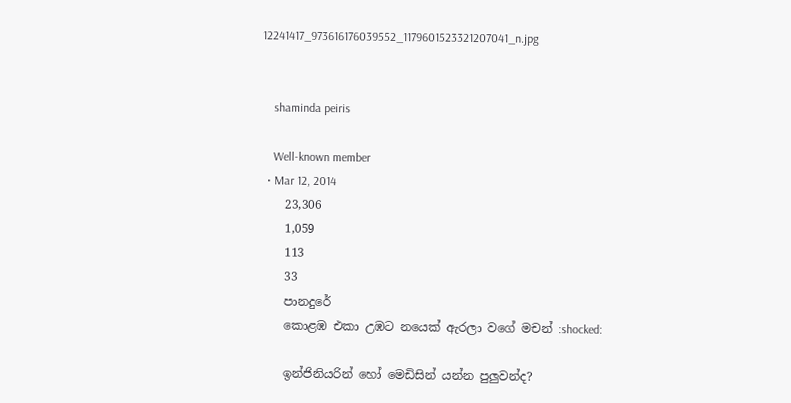12241417_973616176039552_1179601523321207041_n.jpg


    shaminda peiris

    Well-known member
  • Mar 12, 2014
    23,306
    1,059
    113
    33
    පානදුරේ
    කොළඹ එකා උඹට නයෙක් ඇරලා වගේ මචන් :shocked:

    ඉන්ජිනියරින් හෝ මෙඩිසින් යන්න පුලුවන්ද?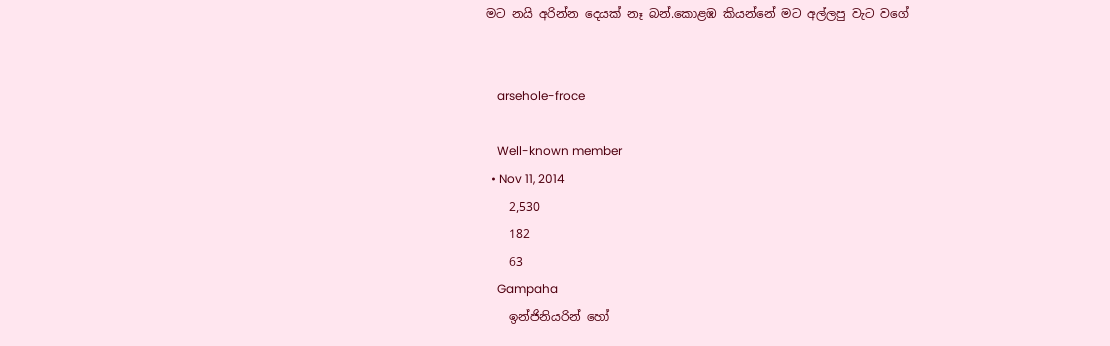මට නයි අරින්න දෙයක් නෑ බන්.කොළඹ කියන්නේ මට අල්ලපු වැට වගේ


    arsehole-froce

    Well-known member
  • Nov 11, 2014
    2,530
    182
    63
    Gampaha
    ඉන්ජිනියරින් හෝ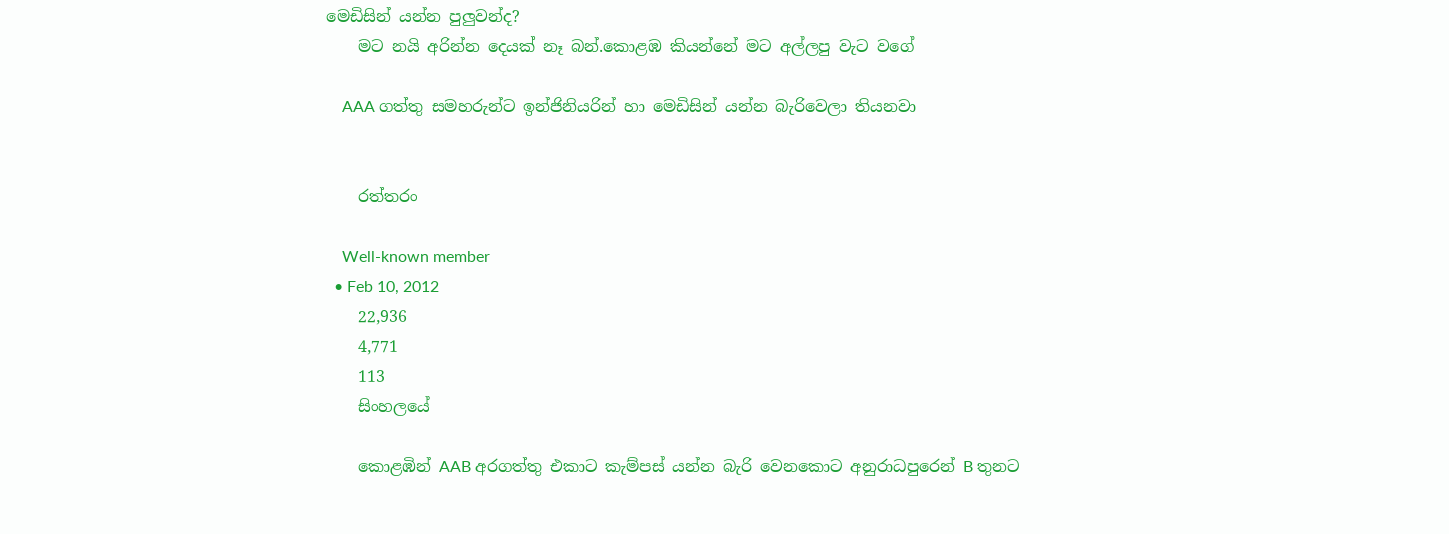මෙඩිසින් යන්න පුලුවන්ද?
    මට නයි අරින්න දෙයක් නෑ බන්.කොළඹ කියන්නේ මට අල්ලපු වැට වගේ

    AAA ගත්තු සමහරුන්ට ඉන්ජිනියරින් හා මෙඩිසින් යන්න බැරිවෙලා තියනවා


    රත්තරං

    Well-known member
  • Feb 10, 2012
    22,936
    4,771
    113
    සිංහලයේ

    කොළඹින් AAB අරගත්තු එකාට කැම්පස් යන්න බැරි වෙනකොට අනුරාධපුරෙන් B තුනට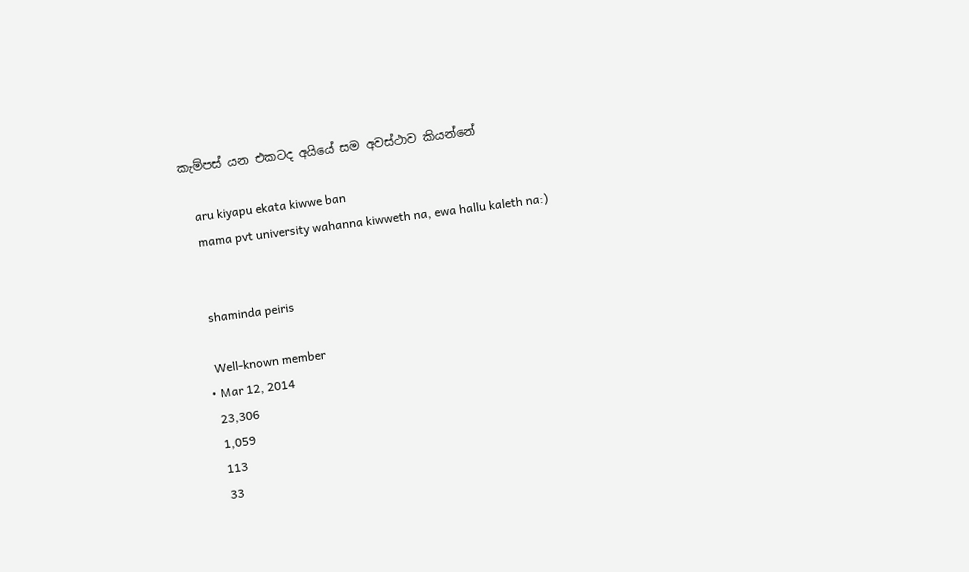කැම්පස් යන එකටද අයියේ සම අවස්ථාව කියන්නේ

    aru kiyapu ekata kiwwe ban
    mama pvt university wahanna kiwweth na, ewa hallu kaleth na:)


    shaminda peiris

    Well-known member
  • Mar 12, 2014
    23,306
    1,059
    113
    33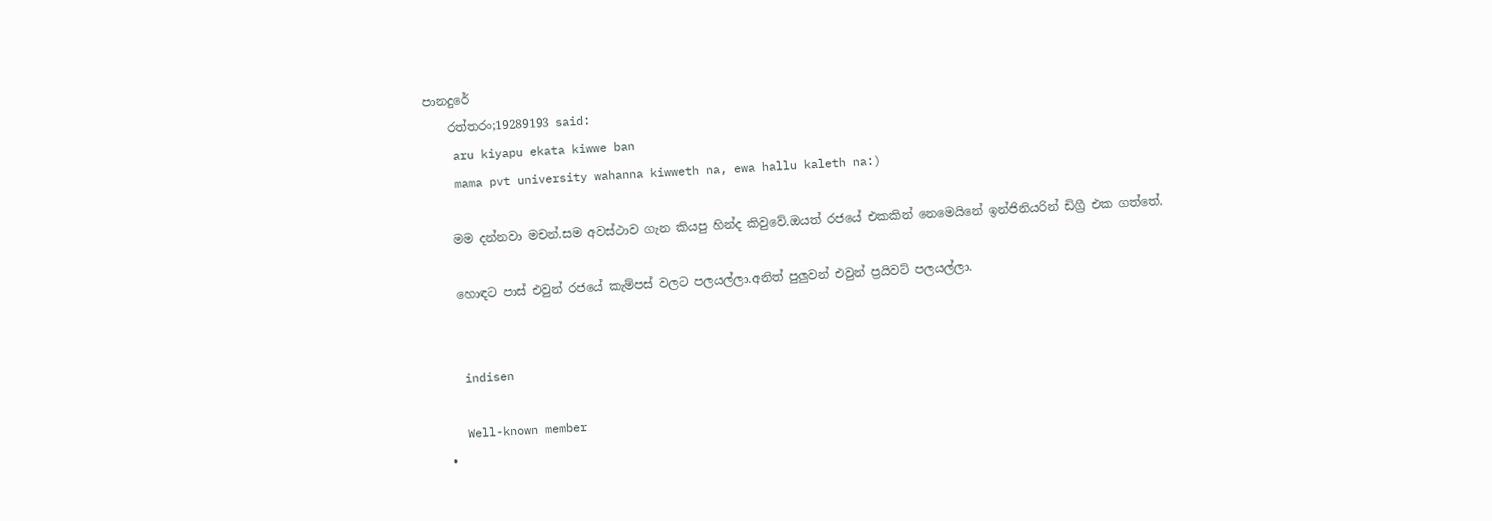පානදුරේ
    රත්තරං;19289193 said:
    aru kiyapu ekata kiwwe ban
    mama pvt university wahanna kiwweth na, ewa hallu kaleth na:)

    මම දන්නවා මචන්.සම අවස්ථාව ගැන කියපු හින්ද කිවුවේ.ඔයත් රජයේ එකකින් නෙමෙයිනේ ඉන්ජිනියරින් ඩිග්‍රී එක ගත්තේ.

    හොඳට පාස් එවුන් රජයේ කැම්පස් වලට පලයල්ලා.අනිත් පුලුවන් එවුන් ප්‍රයිවට් පලයල්ලා.


    indisen

    Well-known member
  •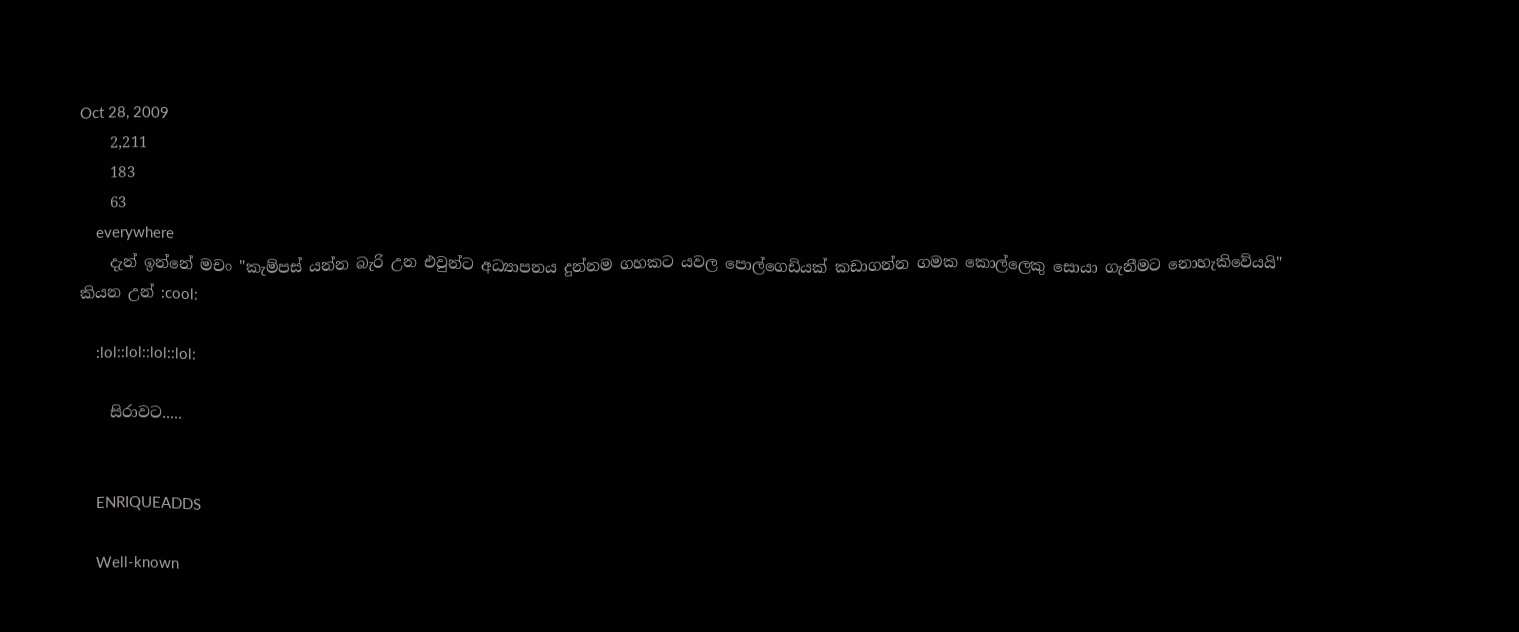Oct 28, 2009
    2,211
    183
    63
    everywhere
    දැන් ඉන්නේ මචං "කැම්පස් යන්න බැරි උන එවුන්ට අධ්‍යාපනය දුන්නම ගහකට යවල පොල්ගෙඩියක් කඩාගන්න ගමක කොල්ලෙකු සොයා ගැනීමට නොහැකිවේයයි" කියන උන් :cool:

    :lol::lol::lol::lol:

    සිරාවට.....


    ENRIQUEADDS

    Well-known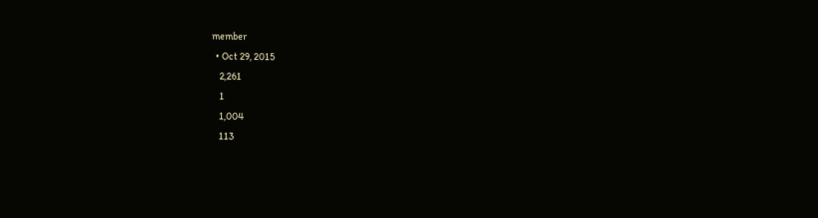member
  • Oct 29, 2015
    2,261
    1
    1,004
    113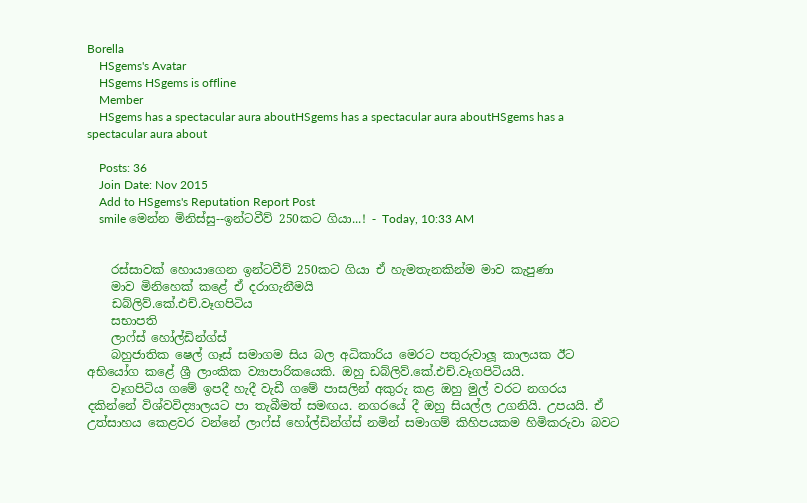Borella
    HSgems's Avatar
    HSgems HSgems is offline
    Member
    HSgems has a spectacular aura aboutHSgems has a spectacular aura aboutHSgems has a spectacular aura about

    Posts: 36
    Join Date: Nov 2015
    Add to HSgems's Reputation Report Post
    smile මෙන්න මිනිස්සු--ඉන්ටවීව් 250කට ගියා...! - Today, 10:33 AM


    රස්සාවක් හොයාගෙන ඉන්ටවීව් 250කට ගියා ඒ හැමතැනකින්ම මාව කැපුණා
    මාව මිනිහෙක් කළේ ඒ දරාගැනීමයි
    ඩබ්ලිව්.කේ.එච්.වෑගපිටිය
    සභාපති
    ලාෆ්ස් හෝල්ඩින්ග්ස්
    බහුජාතික ෂෙල් ගෑස් සමාගම සිය බල අධිකාරිය මෙරට පතුරුවාලූ කාලයක ඊට අභියෝග කළේ ශ්‍රී ලාංකික ව්‍යාපාරිකයෙකි. ඔහු ඩබ්ලිව්.කේ.එච්.වෑගපිටියයි.
    වෑගපිටිය ගමේ ඉපදී හැදී වැඩී ගමේ පාසලින් අකුරු කළ ඔහු මුල් වරට නගරය දකින්නේ විශ්වවිද්‍යාලයට පා තැබීමත් සමඟය. නගරයේ දී ඔහු සියල්ල උගනියි. උපයයි. ඒ උත්සාහය කෙළවර වන්නේ ලාෆ්ස් හෝල්ඩින්ග්ස් නමින් සමාගම් කිහිපයකම හිමිකරුවා බවට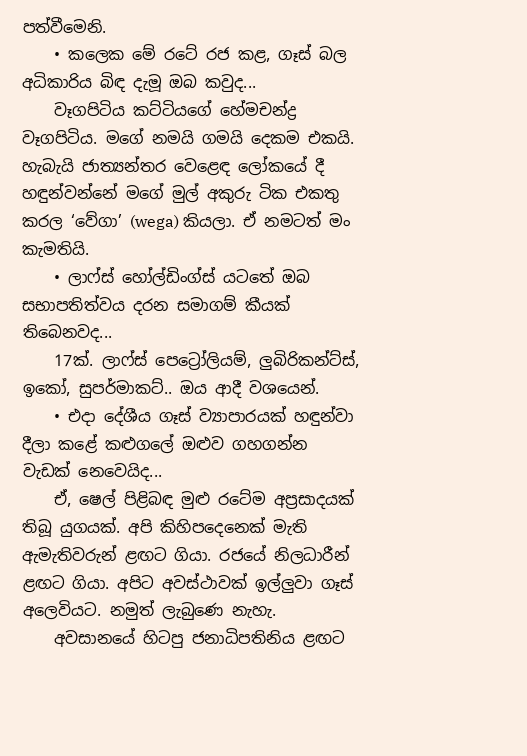පත්වීමෙනි.
    • කලෙක මේ රටේ රජ කළ, ගෑස් බල අධිකාරිය බිඳ දැමූ ඔබ කවුද...
    වෑගපිටිය කට්ටියගේ හේමචන්ද්‍ර වෑගපිටිය. මගේ නමයි ගමයි දෙකම එකයි. හැබැයි ජාත්‍යන්තර වෙළෙඳ‍ ලෝකයේ දී හඳුන්වන්නේ ම‍ගේ මුල් අකුරු ටික එකතු කරල ‘වේගා’ (wega) කියලා. ඒ නමටත් මං කැමතියි.
    • ලාෆ්ස් හෝල්ඩිංග්ස් යටතේ ඔබ සභාපතිත්වය දරන සමාගම් කීයක් තිබෙනවද...
    17ක්. ලාෆ්ස් පෙට්‍රෝලියම්, ලුබිරිකන්ට්ස්, ඉකෝ, සුපර්මාකට්.. ඔය ආදී වශයෙන්.
    • එදා දේශීය ගෑස් ව්‍යාපාරයක් හඳුන්වා දීලා කළේ කළුගලේ ඔළුව ගහගන්න වැඩක් නෙවෙයිද...
    ඒ, ෂෙල් පිළිබඳ මුළු රටේම අප්‍රසාදයක් තිබූ යුගයක්. අපි කිහිපදෙනෙක් මැති ඇමැතිවරුන් ළඟට ගියා. රජයේ නිලධාරීන් ළඟට ගියා. අපිට අවස්ථාවක් ඉල්ලුවා ගෑස් අලෙවියට. නමුත් ලැබුණෙ නැහැ.
    අවසානයේ හිටපු ජනාධිපතිනිය ළඟට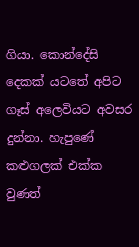ගියා. කොන්දේසි දෙකක් යටතේ අපිට ගෑස් අලෙවියට අවසර දුන්නා. හැපුණේ කළුගලක් එක්ක වුණත්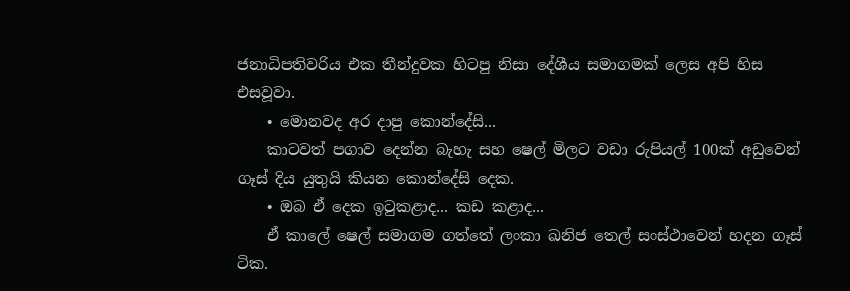ජනාධිපතිවරිය එක තීන්දුවක හිටපු නිසා දේශීය සමාගමක් ලෙස අපි හිස එසවූවා.
    • මොනවද අර දාපු කොන්දේසි...
    කාටවත් පගාව දෙන්න බැහැ සහ ෂෙල් මිලට වඩා රුපියල් 100ක් අඩුවෙන් ගෑස් දිය යුතුයි කියන කොන්දේසි දෙක.
    • ඔබ ඒ දෙක ඉටුකළාද... කඩ කළාද...
    ඒ කාලේ ෂෙල් සමාගම ගත්තේ ලංකා ඛනිජ තෙල් සංස්ථාවෙන් හදන ගෑස් ටික.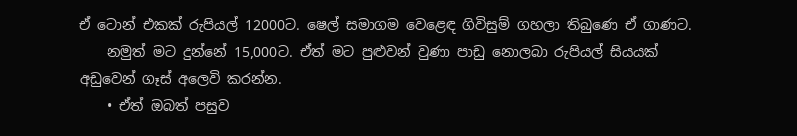ඒ ටොන් එකක් රුපියල් 12000ට. ෂෙල් සමාගම වෙළෙඳ ගිවිසුම් ගහලා තිබුණෙ ඒ ගාණට.
    නමුත් මට දුන්නේ 15,000ට. ඒත් මට පුළුවන් වුණා පාඩු නොලබා රුපියල් සියයක් අඩුවෙන් ගෑස් අලෙවි කරන්න.
    • ඒත් ඔබත් පසුව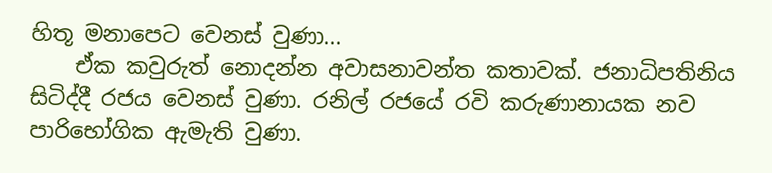හිතූ මනාපෙට වෙනස් වුණා...
    ඒක කවුරුත් නොදන්න අවාසනාවන්ත කතාවක්. ජනාධිපතිනිය සිටිද්දී රජය වෙනස් වුණා. රනිල් රජයේ රවි කරුණානායක නව පාරිභෝගික ඇමැති වුණා.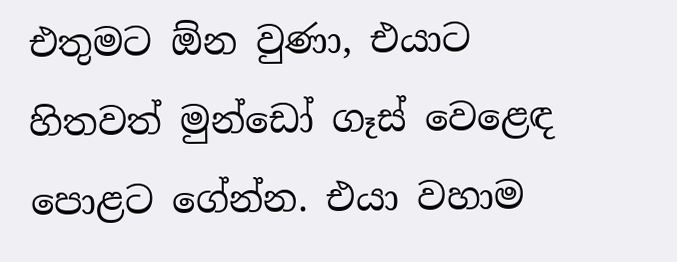එතුමට ඕන වුණා, එයාට හිතවත් මුන්ඩෝ ගෑස් වෙළෙඳ පොළට ගේන්න. එයා වහාම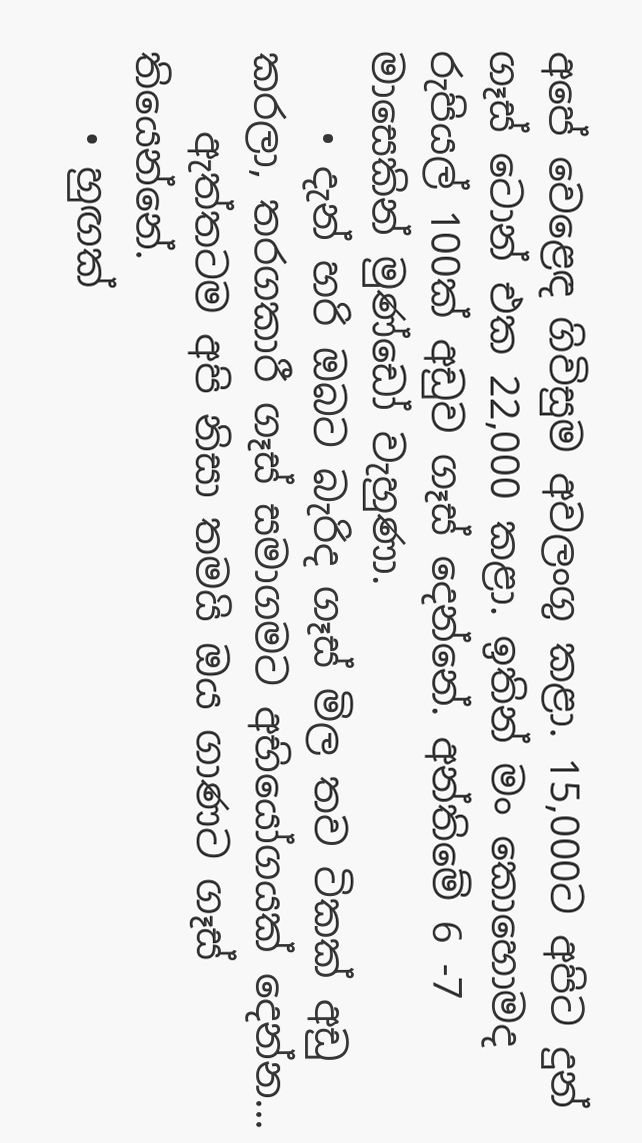අපේ වෙළෙඳ ගිවිසුම අවලංගු කළා. 15,000ට අපිට දුන් ගෑස් ටොන් එක 22,000 කළා. ඉතින් මං කොහොමද රුපියල් 100ක් අඩුව ගෑස් දෙන්නේ. අන්තිමේ 6 -7 මාසෙකින් මුණ්ඩෝ වැහුණා.
    • දැන් හරි ඔබට බැරිද ගෑස් මිල තව ටිකක් අඩු කරලා, තරගකාරී ගෑස් සමාගමට අභියෝගයක් දෙන්න...
    ඇත්තටම අපි නිසා තමයි ඔය ගාණට ගෑස් තියෙන්නේ.
    • හුඟක්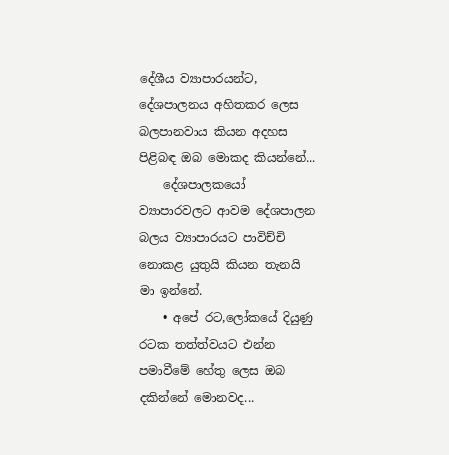දේශීය ව්‍යාපාරයන්ට, දේශපාලනය අහිතකර ලෙස බලපානවාය කියන අදහස පිළිබඳ ඔබ මොකද කියන්නේ...
    දේශපාලකයෝ ව්‍යාපාරවලට ආවම දේශපාලන බලය ව්‍යාපාරයට පාවිච්චි නොකළ යුතුයි කියන තැනයි මා ඉන්නේ.
    • අපේ රට,ලෝකයේ දියුණු රටක තත්ත්වයට එන්න පමාවීමේ හේතු ලෙස ඔබ දකින්නේ මොනවද...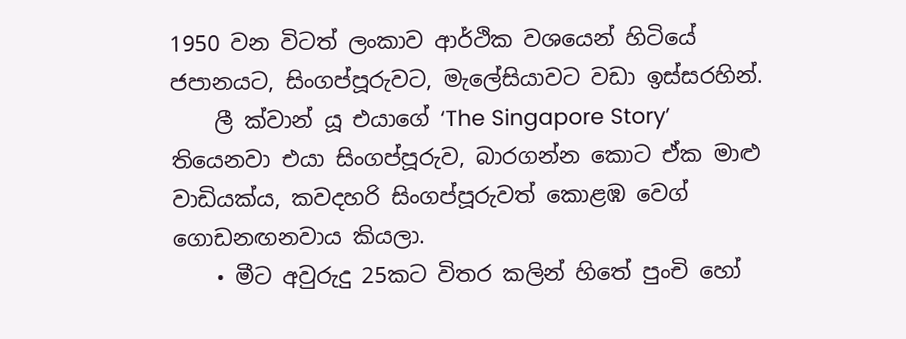1950 වන විටත් ලංකාව ආර්ථික වශයෙන් හිටියේ ජපානයට, සිංගප්පූරුවට, මැලේසියාවට වඩා ඉස්සරහින්.
    ලී ක්වාන් යූ එයාගේ ‘The Singapore Story’ තියෙනවා එයා සිංගප්පූරුව, බාරගන්න කොට ඒක මාළු වාඩියක්ය, කවදහරි සිංගප්පූරුවත් කොළඹ ව‍ෙග් ගොඩනඟනවාය කියලා.
    • මීට අවුරුදු 25කට විතර කලින් හිතේ පුංචි හෝ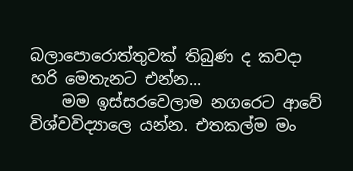බලාපොරොත්තුවක් තිබුණ ද කවදා හරි මෙතැනට එන්න...
    මම ඉස්සරවෙලාම නගරෙට ආවේ විශ්වවිද්‍යාලෙ යන්න. එතකල්ම මං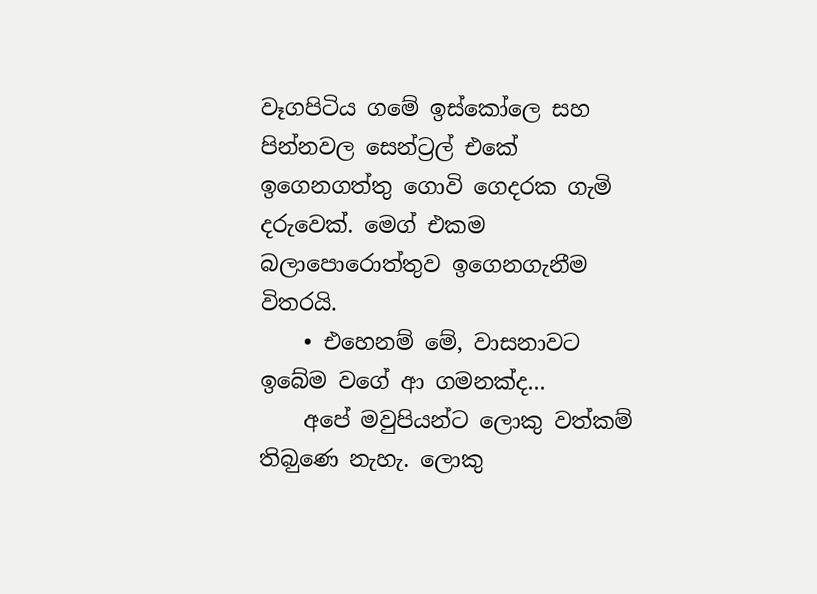වෑගපිටිය ගමේ ඉස්කෝලෙ සහ පින්නවල සෙන්ට්‍රල් එකේ ඉගෙනගත්තු ගොවි ගෙදරක ගැමි දරුවෙක්. ම‍ෙග් එකම බලාපොරොත්තුව ඉගෙනගැනීම විතරයි.
    • එහෙනම් මේ, වාසනාවට ඉබේම වගේ ආ ගමනක්ද...
    අපේ මවුපියන්ට ලොකු වත්කම් තිබ‍ුණෙ නැහැ. ලොකු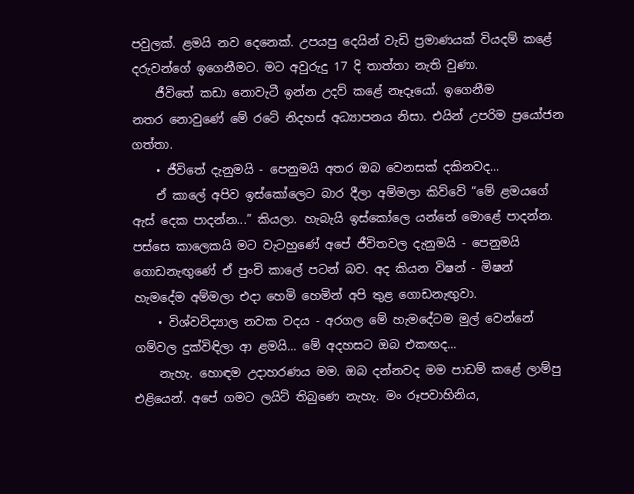පවුලක්. ළමයි නව දෙනෙක්. උපයපු දෙයින් වැඩි ප්‍රමාණයක් වියදම් කළේ දරුවන්ගේ ඉගෙනීමට. මට අවුරුදු 17 දි තාත්තා නැති වුණා.
    ජීවිතේ කඩා නොවැටී ඉන්න උදව් කළේ නෑදෑයෝ. ඉගෙනීම නතර ‍නොවුණේ මේ රටේ නිදහස් අධ්‍යාපනය නිසා. එයින් උපරිම ප්‍රයෝජන ගත්තා.
    • ජීවිතේ දැනුමයි - පෙනුමයි අතර ඔබ වෙනසක් දකිනවද...
    ඒ කාලේ අපිව ඉස්කෝලෙට බාර දීලා අම්මලා කිව්වේ “මේ ළමයගේ ඇස් දෙක පාදන්න...” කියලා. හැබැයි ඉස්කෝලෙ යන්නේ මොළේ පාදන්න. පස්සෙ කාලෙකයි මට වැටහුණේ අපේ ජීවිතවල දැනුමයි - පෙනුමයි ගොඩනැඟුණේ ඒ පුංචි කාලේ පටන් බව. අද කියන විෂන් - මිෂන් හැමදේම අම්මලා එදා හෙමි හෙමින් අපි තුළ ගොඩනැඟුවා.
    • විශ්වවිද්‍යාල නවක වදය - අරගල මේ හැමදේටම මුල් වෙන්නේ ගම්වල දුක්විඳිලා ආ ළමයි... මේ අදහසට ඔබ එකඟද...
    නැහැ. හොඳම උදාහරණය මම. ඔබ දන්නවද මම පාඩම් කළේ ලාම්පු එළියෙන්. අපේ ගමට ලයිට් තිබුණෙ නැහැ. මං රූපවාහිනිය,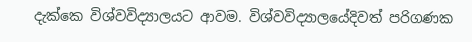දැක්කෙ විශ්වවිද්‍යාලයට ආවම. විශ්වවිද්‍යාලයේදිවත් පරිගණක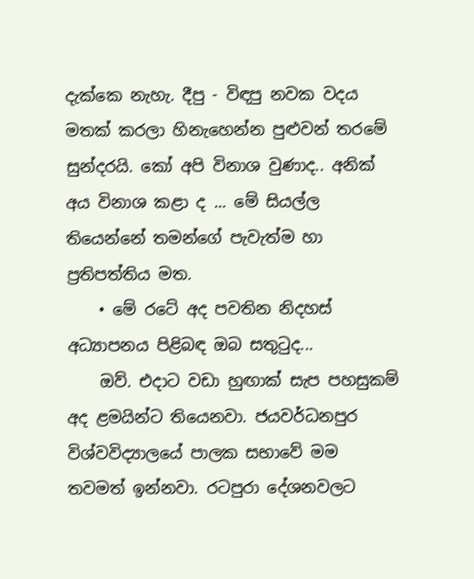දැක්කෙ නැහැ. දීපු - විඳපු නවක වදය මතක් කරලා හිනැහෙන්න පුළුවන් තරමේ සුන්දරයි. කෝ අපි විනාශ වුණාද.. අනික් අය විනාශ කළා ද ... මේ සියල්ල තියෙන්නේ තමන්ගේ පැවැත්ම හා ප්‍රතිපත්තිය මත.
    • මේ රටේ අද පවතින නිදහස් අධ්‍යාපනය පිළිබඳ ඔබ සතුටුද...
    ඔව්. එදාට වඩා හුඟාක් සැප පහසුකම් අද ළමයින්ට තියෙනවා. ජයවර්ධනපුර විශ්වවිද්‍යාලයේ පාලක සභාවේ මම තවමත් ඉන්නවා. රටපුරා දේශනවලට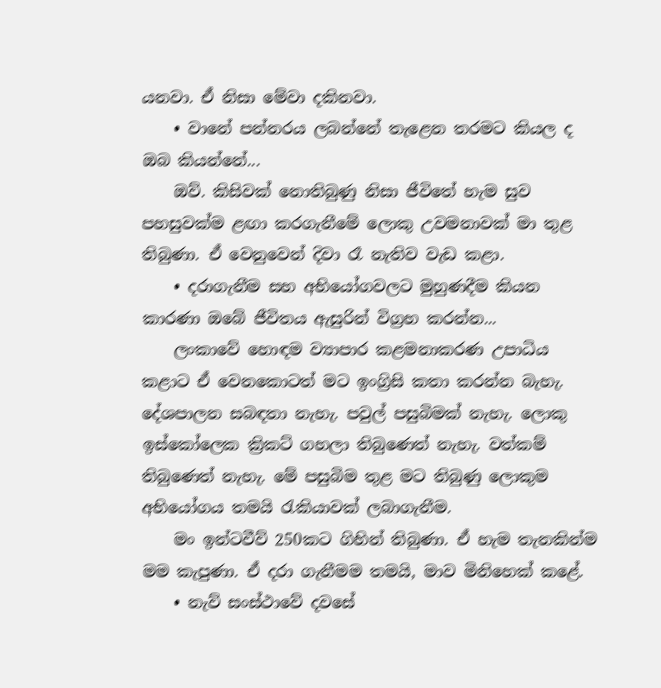යනවා. ඒ නිසා මේවා දකිනවා.
    • වානේ පන්නරය ලබන්නේ තැළෙන තරමට කියල ද ඔබ කියන්නේ...
    ඔව්. කිසිවක් නොතිබුණු නිසා ජීවිතේ හැම සුව පහසුවක්ම ළඟා කරගැනීමේ ලොකු උවමනාවක් මා තුළ තිබුණා. ඒ වෙනුවෙන් දිවා රෑ නැතිව වැඩ කළා.
    • දරාගැනීම සහ අභියෝගවලට මුහුණදීම කියන කාරණා ඔබේ ජීවිතය ඇසුරින් විග්‍රහ කරන්න...
    ලංකාවේ හොඳම ව්‍යාපාර කළමනාකරණ උපාධිය කළාට ඒ වෙ‍නකොටත් මට ඉංග්‍රිසි කතා කරන්න බැහැ. දේශපාලන සබඳතා නැහැ. පවුල් පසුබිමක් නැහැ. ලොකු ඉස්කෝලෙක ක්‍රිකට් ගහලා තිබුණෙත් නැහැ. වත්කම් තිබුණෙත් නැහැ. මේ පසුබිම තුළ මට තිබුණු ලොකුම අභියෝගය තමයි රැකියාවක් ලබාගැනීම.
    මං ඉන්ටවීව් 250කට ගිහින් තිබුණා. ඒ හැම තැනකින්ම මම කැපුණා. ඒ දරා ගැනීමම තමයි, මාව මිනිහෙක් කළේ.
    • නැව් සංස්ථාවේ දවසේ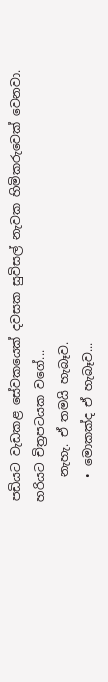පඩියට වැඩකළ සේවකයෙක් දවසක සුවිසල් නැවක හිමිකරුවෙක් වෙනවා. හරියට චිත්‍රපටයක වගේ...
    නැහැ. ඒ තමයි හැබෑව.
    • මොකක්ද ඒ හැබෑව...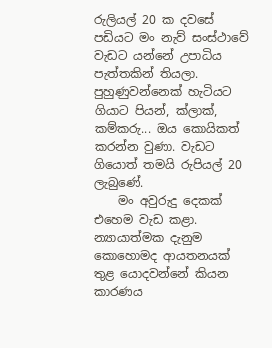රුලියල් 20 ක දවසේ පඩියට මං නැව් සංස්ථාවේ වැඩට යන්නේ උපාධිය පැත්තකින් තියලා. පුහුණුවන්නෙක් හැටියට ගියාට පියන්, ක්ලාක්, කම්කරු... ඔය කොයිකත් කරන්න වුණා. වැඩට ගියොත් තමයි රුපියල් 20 ලැබු‍ණේ.
    මං අවුරුදු දෙකක් එහෙම වැඩ කළා. න්‍යායාත්මක දැනුම කොහොමද ආයතනයක් තුළ යොදවන්නේ කියන කාරණය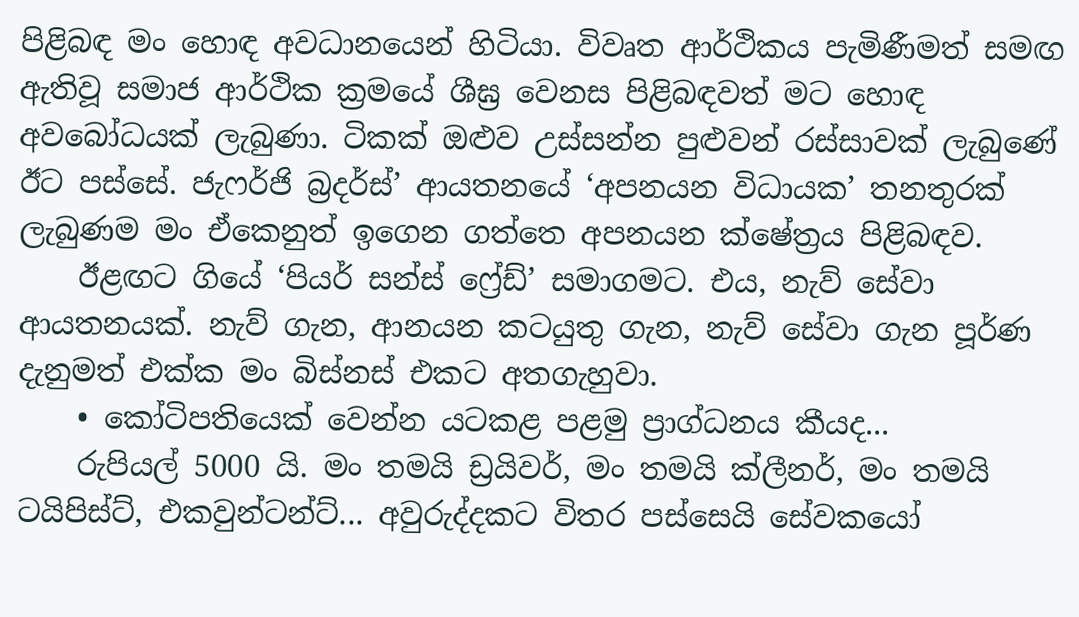පිළිබඳ මං හොඳ අවධානයෙන් හිටියා. විවෘත ආර්ථිකය පැමිණීමත් සමඟ ඇතිවූ සමාජ ආර්ථික ක්‍රමයේ ශීඝ්‍ර වෙනස පිළිබඳවත් මට හොඳ අවබෝධයක් ලැබුණා. ටිකක් ඔළුව උස්සන්න පුළුවන් රස්සාවක් ලැබුණේ ඊට පස්සේ. ජැෆර්ජි බ්‍රදර්ස්’ ආයතනයේ ‘අපනයන විධායක’ තනතුරක් ලැබුණම මං ඒකෙනුත් ඉගෙන ගත්තෙ අපනයන ක්ෂේත්‍රය පිළිබඳව.
    ඊළඟට ගියේ ‘පියර් සන්ස් ෆ්‍රේඩ්’ සමාගමට. එය, නැව් සේවා ආයතනයක්. නැව් ගැන, ආනයන කටයුතු ගැන, නැව් සේවා ගැන පූර්ණ දැනුමත් එක්ක මං බිස්නස් එකට අතගැහුවා.
    • කෝටිපතියෙක් වෙන්න යටකළ පළමු ප්‍රාග්ධනය කීයද...
    රුපියල් 5000 යි. මං තමයි ඩ්‍රයිවර්, මං තමයි ක්ලීනර්, මං තමයි ටයිපිස්ට්, එකවුන්ටන්ට්... අවුරුද්දකට විතර පස්සෙයි සේවකයෝ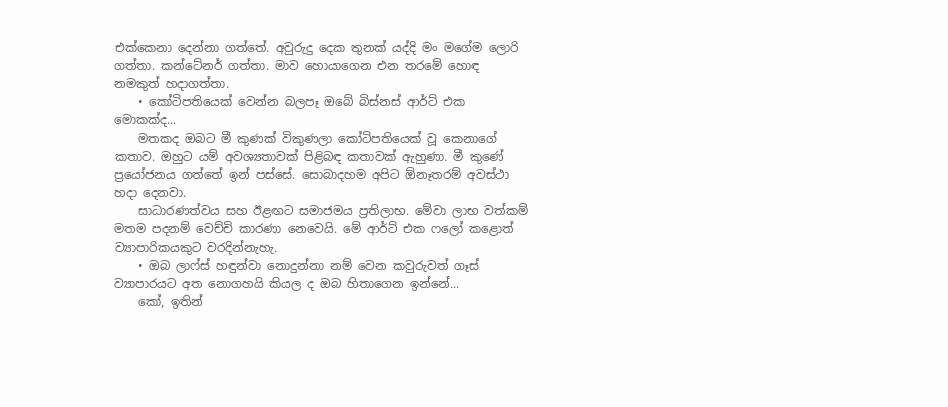එක්කෙනා දෙන්නා ගත්තේ. අවුරුදු දෙක තුනක් යද්දි මං මගේම ලොරි ගත්තා. කන්ටේනර් ගත්තා. මාව හොයාගෙන එන තරමේ හොඳ නමකුත් හදාගත්තා.
    • කෝටිපතියෙක් වෙන්න බලපෑ ඔබේ බිස්නස් ආර්ට් එක මොකක්ද...
    මතකද ඔබට මී කුණක් විකුණලා කෝටිපතියෙක් වූ කෙනාගේ කතාව. ඔහුට යම් අවශ්‍යතාවක් පිළිබඳ කතාවක් ඇහුණා. මී කුණේ ප්‍රයෝජනය ගත්තේ ඉන් පස්සේ. සොබාදහම අපිට ඕනෑතරම් අවස්ථා හදා දෙනවා.
    සාධාරණත්වය සහ ඊළඟට සමාජමය ප්‍රතිලාභ. මේවා ලාභ වත්කම් මතම පදනම් වෙච්චි කාරණා නෙවෙයි. මේ ආර්ට් එක ෆලෝ කළොත් ව්‍යාපාරිකයකුට වරදින්නැහැ.
    • ඔබ ලාෆ්ස් හඳුන්වා නොදුන්නා නම් වෙන කවුරුවත් ගෑස් ව්‍යාපාරයට අත නොගහයි කියල ද ඔබ හිතාගෙන ඉන්නේ...
    කෝ, ඉතින්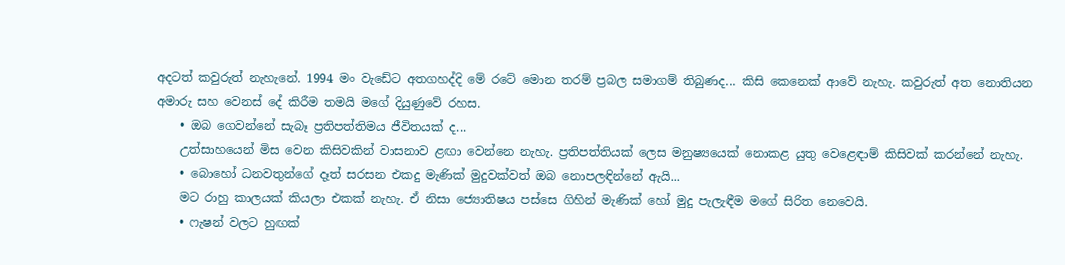අදටත් කවුරුත් නැහැනේ. 1994 මං වැඩේට අතගහද්දි මේ රටේ මොන තරම් ප්‍රබල සමාගම් තිබුණද... කිසි කෙනෙක් ආවේ නැහැ. කවුරුත් අත නොතියන අමාරු සහ වෙනස් දේ කිරීම තමයි මගේ දියුණුවේ රහස.
    • ඔබ ගෙවන්නේ සැබෑ ප්‍රතිපත්තිමය ජීවිතයක් ද...
    උත්සාහයෙන් මිස වෙන කිසිවකින් වාසනාව ළඟා වෙන්නෙ නැහැ. ප්‍රතිපත්තියක් ලෙස මනුෂ්‍යයෙක් නොකළ යුතු වෙළෙඳාම් කිසිවක් කරන්නේ නැහැ.
    • බොහෝ ධනවතුන්ගේ දෑත් සරසන එකදු මැණික් මුදුවක්වත් ඔබ නොපලඳින්නේ ඇයි...
    මට රාහු කාලයක් කියලා එකක් නැහැ. ඒ නිසා ජ්‍යොතිෂය පස්සෙ ගිහින් මැණික් හෝ මුදු පැලැඳීම මගේ සිරිත නෙවෙයි.
    • ෆැෂන් වලට හුඟක්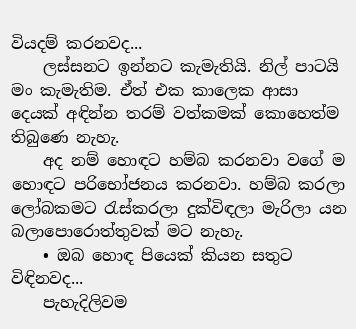වියදම් කරනවද...
    ලස්සනට ඉන්නට කැමැතියි. නිල් පාටයි මං කැමැතිම. ඒත් එක කාලෙක ආසා දෙයක් අඳින්න තරම් වත්කමක් කොහෙත්ම තිබුණෙ නැහැ.
    අද නම් හොඳට හම්බ කරනවා වගේ ම හොඳට පරිභෝජනය කරනවා. හම්බ කරලා ලෝබකමට රැස්කරලා දුක්විඳලා මැරිලා යන බලාපොරොත්තුවක් මට නැහැ.
    • ඔබ හොඳ පියෙක් කියන සතුට විඳිනවද...
    පැහැදිලිවම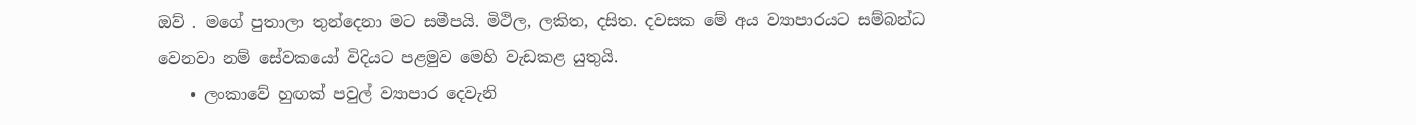ඔව් . මගේ පුතාලා තුන්දෙනා මට සමීපයි. මිථිල, ලකිත, දසිත. දවසක මේ අය ව්‍යාපාරයට සම්බන්ධ වෙනවා නම් සේවකයෝ විදියට පළමුව මෙහි වැඩකළ යුතුයි.
    • ලංකාවේ හුඟක් පවුල් ව්‍යාපාර දෙවැනි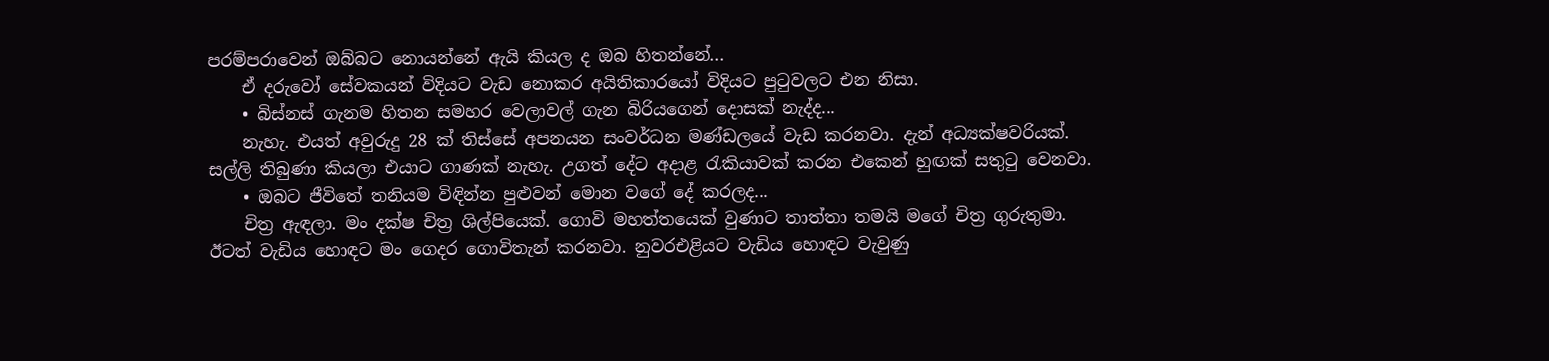පරම්පරාවෙන් ඔබ්බට නොයන්නේ ඇයි කියල ද ඔබ හිතන්නේ...
    ඒ දරුවෝ සේවකයන් විදියට වැඩ නොකර අයිතිකාරයෝ විදියට පුටුවලට එන නිසා.
    • බිස්නස් ගැනම හිතන සමහර වෙලාවල් ගැන බිරියගෙන් දොසක් නැද්ද...
    නැහැ. එයත් අවුරුදු 28 ක් තිස්සේ අපනයන සංවර්ධන මණ්ඩලයේ වැඩ කරනවා. දැන් අධ්‍යක්ෂවරියක්. සල්ලි තිබුණා කියලා එයාට ගාණක් නැහැ. උගත් දේට අදාළ රැකියාවක් කරන එකෙන් හුඟක් සතුටු වෙනවා.
    • ඔබට ජීවිතේ තනියම විඳින්න පුළුවන් මොන වගේ දේ කරලද...
    චිත්‍ර ඇඳලා. මං දක්ෂ චිත්‍ර ශිල්පියෙක්. ගොවි මහත්තයෙක් වුණාට තාත්තා තමයි මගේ චිත්‍ර ගුරුතුමා. ඊටත් වැඩිය හොඳට මං ගෙදර ගොවිතැන් කරනවා. නුවරඑළියට වැඩිය හොඳට වැවුණු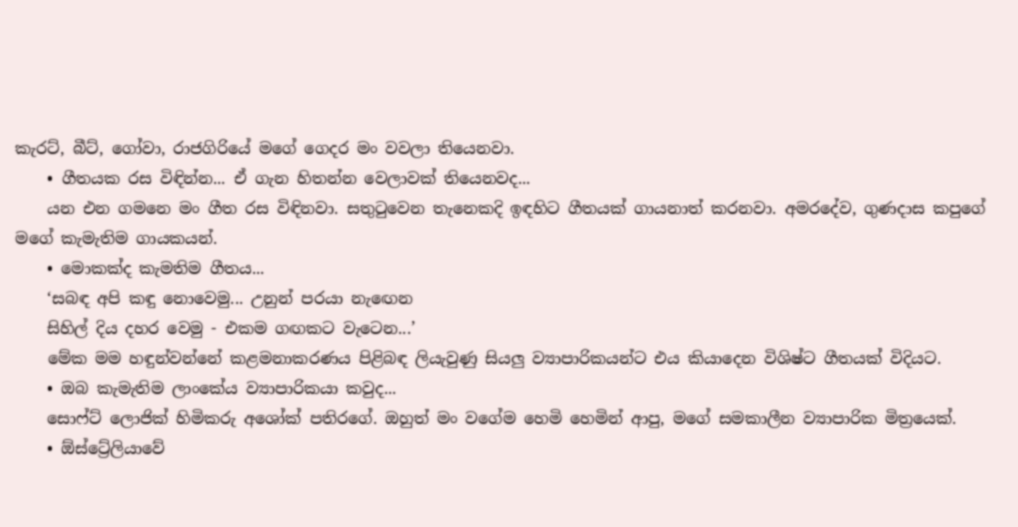කැරට්, බීට්, ගෝවා, රාජගිරියේ මගේ ගෙදර මං වවලා තියෙනවා.
    • ගීතයක රස විඳින්න... ඒ ගැන හිතන්න වෙලාවක් තියෙනවද...
    යන එන ගමනෙ මං ගීත රස විඳිනවා. සතුටුවෙන තැනෙකදි ඉඳහිට ගීතයක් ගායනාත් කරනවා. අමරදේව, ගුණදාස කපුගේ මගේ කැමැතිම ගායකයන්.
    • මොකක්ද කැමතිම ගීතය...
    ‘සබඳ අපි කඳු නොවෙමු... උනුන් පරයා නැ‍ඟෙන
    සිහිල් දිය දහර වෙමු - එකම ගඟකට වැටෙන...’
    මේක මම හඳුන්වන්නේ කළමනාකරණය පිළිබඳ ලියැවුණු සියලු ව්‍යාපාරිකයන්ට එය කියාදෙන විශිෂ්ට ගීතයක් විදියට.
    • ඔබ කැමැතිම ලාංකේය ව්‍යාපාරිකයා කවුද...
    සොෆ්ට් ලොජික් හිමිකරු අශෝක් පතිරගේ. ඔහුත් මං වගේම හෙමි හෙමින් ආපු, මගේ සමකාලීන ව්‍යාපාරික මිත්‍රයෙක්.
    • ඕස්ට්‍රේලියාවේ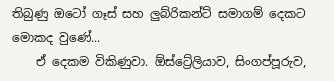තිබුණු ඔටෝ ගෑස් සහ ලුබ්රිකන්ට් සමාගම් දෙකට මොකද වුණේ...
    ඒ දෙකම විකිණුවා. ඕස්ට්‍රේලියාව, සිංගප්පූරුව,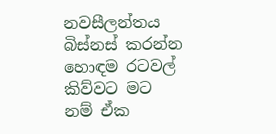නවසීලන්තය බිස්නස් කරන්න හොඳම රටවල් කිව්වට මට නම් ඒක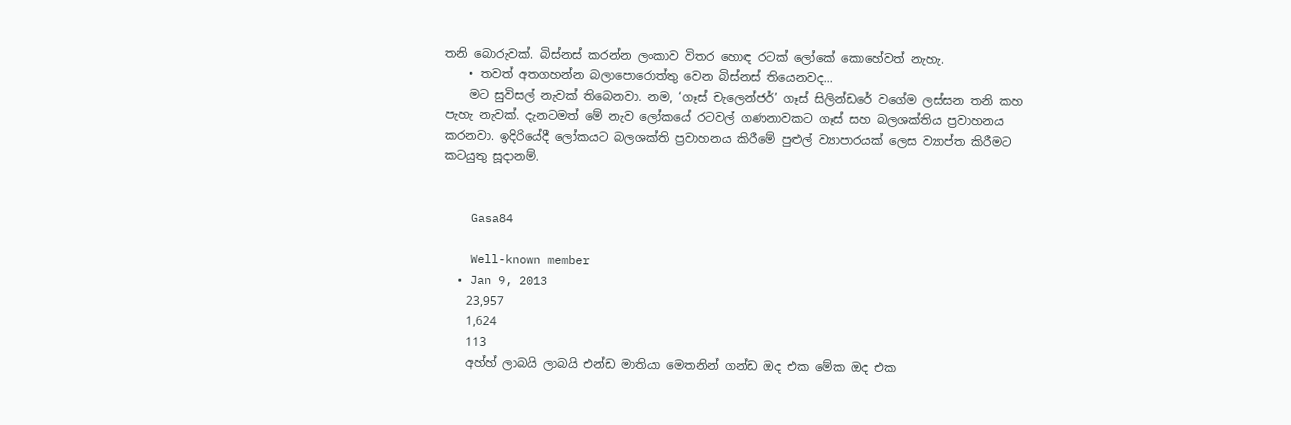තනි බොරුවක්. බිස්නස් කරන්න ලංකාව විතර හොඳ රටක් ලෝකේ කොහේවත් නැහැ.
    • තවත් අතගහන්න බලාපොරොත්තු වෙන බිස්නස් තියෙනවද...
    මට සුවිසල් නැවක් තිබෙනවා. නම, ‘ගෑස් චැලෙන්ජර්’ ගෑස් සිලින්‍ඩරේ වගේම ලස්සන තනි කහ පැහැ නැවක්. දැනටමත් මේ නැව ලෝකයේ රටවල් ගණනාවකට ගෑස් සහ බලශක්තිය ප්‍රවාහනය කරනවා. ඉදිරියේදී ලෝකයට බලශක්ති ප්‍රවාහනය කිරීමේ පුළුල් ව්‍යාපාරයක් ලෙස ව්‍යාප්ත කිරීමට කටයුතු සූදානම්.


    Gasa84

    Well-known member
  • Jan 9, 2013
    23,957
    1,624
    113
    අහ්හ් ලාබයි ලාබයි එන්ඩ මාතියා මෙතනින් ගන්ඩ ඔද එක මේක ඔද එක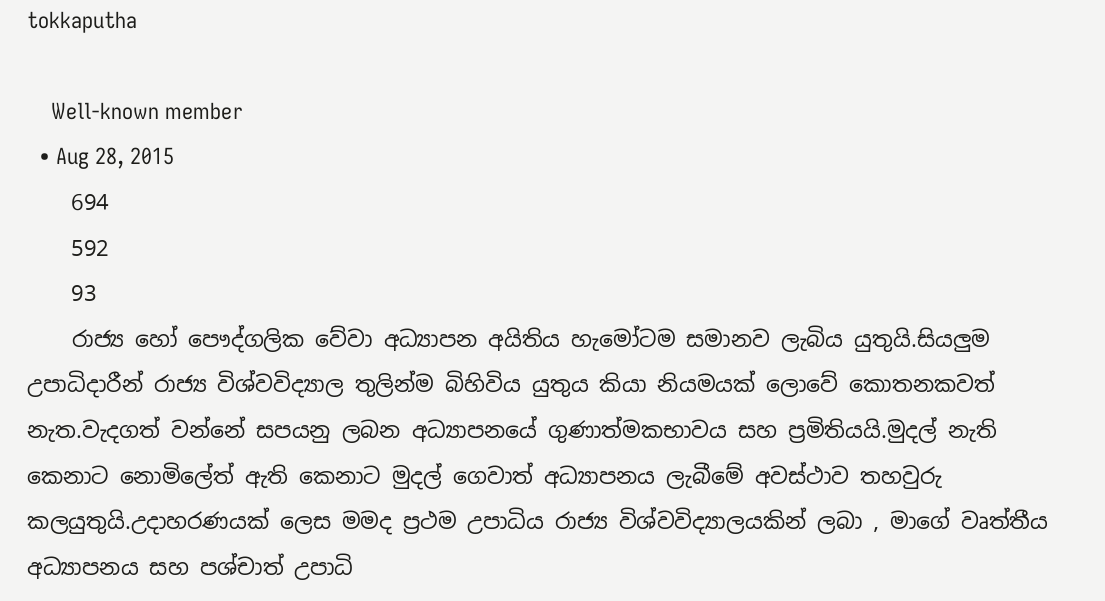tokkaputha

    Well-known member
  • Aug 28, 2015
    694
    592
    93
    රාජ්‍ය හෝ පෞද්ගලික වේවා අධ්‍යාපන අයිතිය හැමෝටම සමානව ලැබිය යුතුයි.සියලුම උපාධිදාරීන් රාජ්‍ය විශ්වවිද්‍යාල තුලින්ම බිහිවිය යුතුය කියා නියමයක් ලොවේ කොතනකවත් නැත.වැදගත් වන්නේ සපයනු ලබන අධ්‍යාපනයේ ගුණාත්මකභාවය සහ ප්‍රමිතියයි.මුදල් නැති කෙනාට නොමිලේත් ඇති කෙනාට මුදල් ගෙවාත් අධ්‍යාපනය ලැබීමේ අවස්ථාව තහවුරු කලයුතුයි.උදාහරණයක් ලෙස මමද ප්‍රථම උපාධිය රාජ්‍ය විශ්වවිද්‍යාලයකින් ලබා , මාගේ වෘත්තීය අධ්‍යාපනය සහ පශ්චාත් උපාධි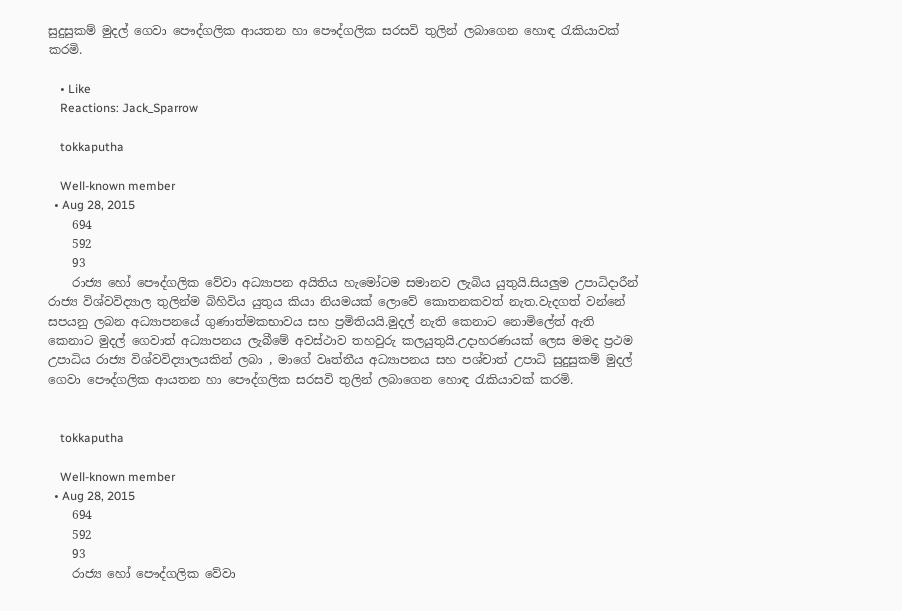සුදුසුකම් මුදල් ගෙවා පෞද්ගලික ආයතන හා පෞද්ගලික සරසවි තුලින් ලබාගෙන හොඳ රැකියාවක් කරමි.

    • Like
    Reactions: Jack_Sparrow

    tokkaputha

    Well-known member
  • Aug 28, 2015
    694
    592
    93
    රාජ්‍ය හෝ පෞද්ගලික වේවා අධ්‍යාපන අයිතිය හැමෝටම සමානව ලැබිය යුතුයි.සියලුම උපාධිදාරීන් රාජ්‍ය විශ්වවිද්‍යාල තුලින්ම බිහිවිය යුතුය කියා නියමයක් ලොවේ කොතනකවත් නැත.වැදගත් වන්නේ සපයනු ලබන අධ්‍යාපනයේ ගුණාත්මකභාවය සහ ප්‍රමිතියයි.මුදල් නැති කෙනාට නොමිලේත් ඇති කෙනාට මුදල් ගෙවාත් අධ්‍යාපනය ලැබීමේ අවස්ථාව තහවුරු කලයුතුයි.උදාහරණයක් ලෙස මමද ප්‍රථම උපාධිය රාජ්‍ය විශ්වවිද්‍යාලයකින් ලබා , මාගේ වෘත්තීය අධ්‍යාපනය සහ පශ්චාත් උපාධි සුදුසුකම් මුදල් ගෙවා පෞද්ගලික ආයතන හා පෞද්ගලික සරසවි තුලින් ලබාගෙන හොඳ රැකියාවක් කරමි.


    tokkaputha

    Well-known member
  • Aug 28, 2015
    694
    592
    93
    රාජ්‍ය හෝ පෞද්ගලික වේවා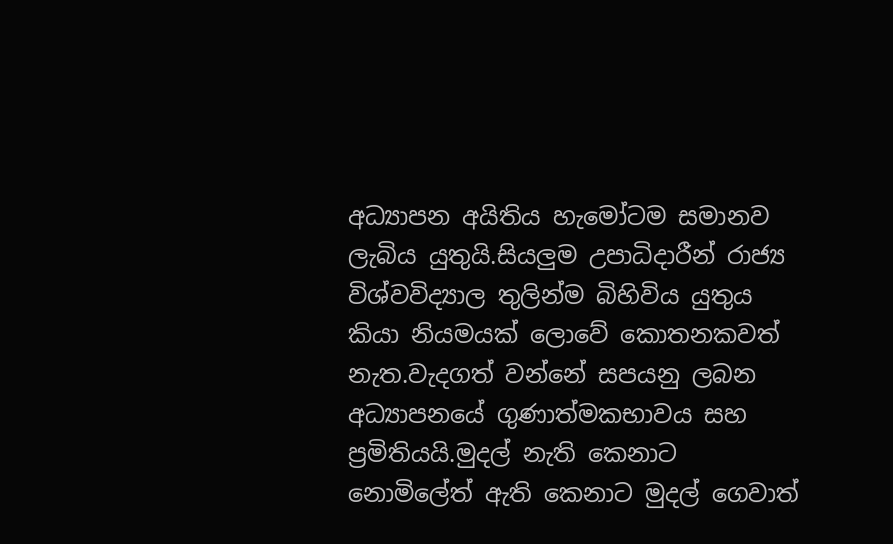අධ්‍යාපන අයිතිය හැමෝටම සමානව ලැබිය යුතුයි.සියලුම උපාධිදාරීන් රාජ්‍ය විශ්වවිද්‍යාල තුලින්ම බිහිවිය යුතුය කියා නියමයක් ලොවේ කොතනකවත් නැත.වැදගත් වන්නේ සපයනු ලබන අධ්‍යාපනයේ ගුණාත්මකභාවය සහ ප්‍රමිතියයි.මුදල් නැති කෙනාට නොමිලේත් ඇති කෙනාට මුදල් ගෙවාත්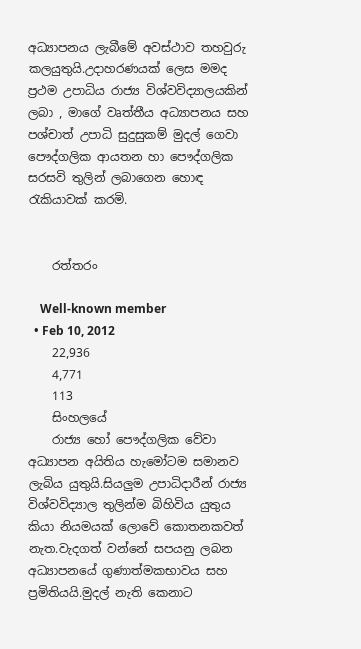අධ්‍යාපනය ලැබීමේ අවස්ථාව තහවුරු කලයුතුයි.උදාහරණයක් ලෙස මමද ප්‍රථම උපාධිය රාජ්‍ය විශ්වවිද්‍යාලයකින් ලබා , මාගේ වෘත්තීය අධ්‍යාපනය සහ පශ්චාත් උපාධි සුදුසුකම් මුදල් ගෙවා පෞද්ගලික ආයතන හා පෞද්ගලික සරසවි තුලින් ලබාගෙන හොඳ රැකියාවක් කරමි.


    රත්තරං

    Well-known member
  • Feb 10, 2012
    22,936
    4,771
    113
    සිංහලයේ
    රාජ්‍ය හෝ පෞද්ගලික වේවා අධ්‍යාපන අයිතිය හැමෝටම සමානව ලැබිය යුතුයි.සියලුම උපාධිදාරීන් රාජ්‍ය විශ්වවිද්‍යාල තුලින්ම බිහිවිය යුතුය කියා නියමයක් ලොවේ කොතනකවත් නැත.වැදගත් වන්නේ සපයනු ලබන අධ්‍යාපනයේ ගුණාත්මකභාවය සහ ප්‍රමිතියයි.මුදල් නැති කෙනාට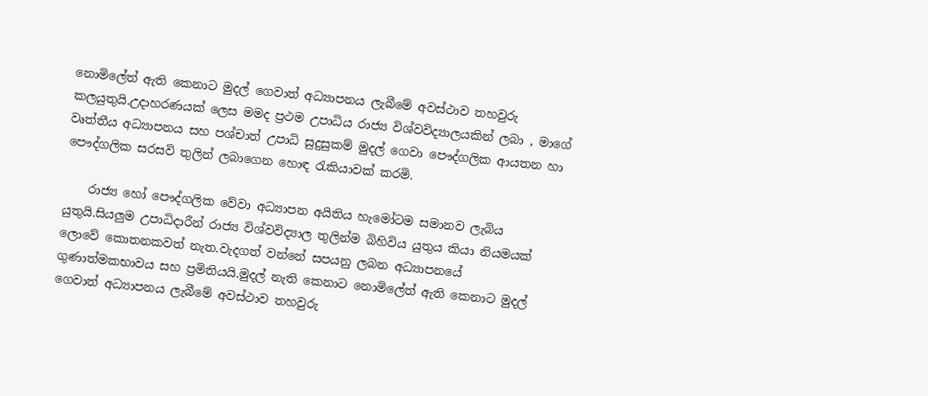නොමිලේත් ඇති කෙනාට මුදල් ගෙවාත් අධ්‍යාපනය ලැබීමේ අවස්ථාව තහවුරු කලයුතුයි.උදාහරණයක් ලෙස මමද ප්‍රථම උපාධිය රාජ්‍ය විශ්වවිද්‍යාලයකින් ලබා , මාගේ වෘත්තීය අධ්‍යාපනය සහ පශ්චාත් උපාධි සුදුසුකම් මුදල් ගෙවා පෞද්ගලික ආයතන හා පෞද්ගලික සරසවි තුලින් ලබාගෙන හොඳ රැකියාවක් කරමි.

    රාජ්‍ය හෝ පෞද්ගලික වේවා අධ්‍යාපන අයිතිය හැමෝටම සමානව ලැබිය යුතුයි.සියලුම උපාධිදාරීන් රාජ්‍ය විශ්වවිද්‍යාල තුලින්ම බිහිවිය යුතුය කියා නියමයක් ලොවේ කොතනකවත් නැත.වැදගත් වන්නේ සපයනු ලබන අධ්‍යාපනයේ ගුණාත්මකභාවය සහ ප්‍රමිතියයි.මුදල් නැති කෙනාට නොමිලේත් ඇති කෙනාට මුදල් ගෙවාත් අධ්‍යාපනය ලැබීමේ අවස්ථාව තහවුරු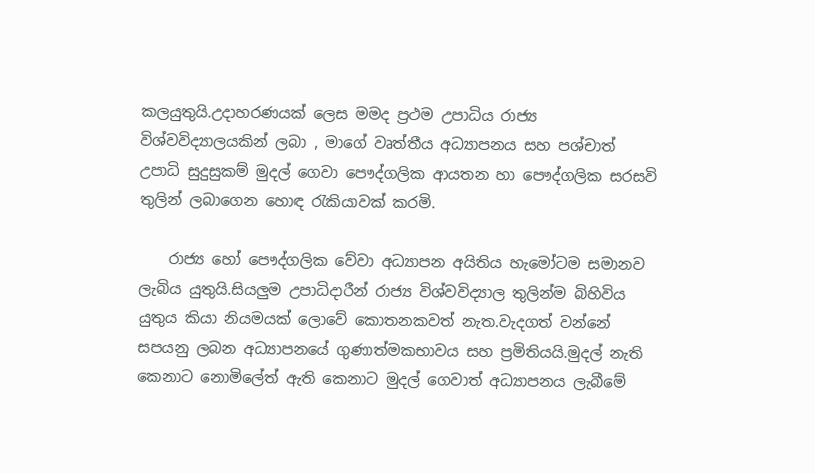කලයුතුයි.උදාහරණයක් ලෙස මමද ප්‍රථම උපාධිය රාජ්‍ය විශ්වවිද්‍යාලයකින් ලබා , මාගේ වෘත්තීය අධ්‍යාපනය සහ පශ්චාත් උපාධි සුදුසුකම් මුදල් ගෙවා පෞද්ගලික ආයතන හා පෞද්ගලික සරසවි තුලින් ලබාගෙන හොඳ රැකියාවක් කරමි.

    රාජ්‍ය හෝ පෞද්ගලික වේවා අධ්‍යාපන අයිතිය හැමෝටම සමානව ලැබිය යුතුයි.සියලුම උපාධිදාරීන් රාජ්‍ය විශ්වවිද්‍යාල තුලින්ම බිහිවිය යුතුය කියා නියමයක් ලොවේ කොතනකවත් නැත.වැදගත් වන්නේ සපයනු ලබන අධ්‍යාපනයේ ගුණාත්මකභාවය සහ ප්‍රමිතියයි.මුදල් නැති කෙනාට නොමිලේත් ඇති කෙනාට මුදල් ගෙවාත් අධ්‍යාපනය ලැබීමේ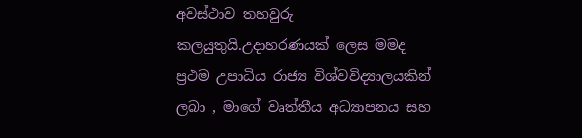අවස්ථාව තහවුරු කලයුතුයි.උදාහරණයක් ලෙස මමද ප්‍රථම උපාධිය රාජ්‍ය විශ්වවිද්‍යාලයකින් ලබා , මාගේ වෘත්තීය අධ්‍යාපනය සහ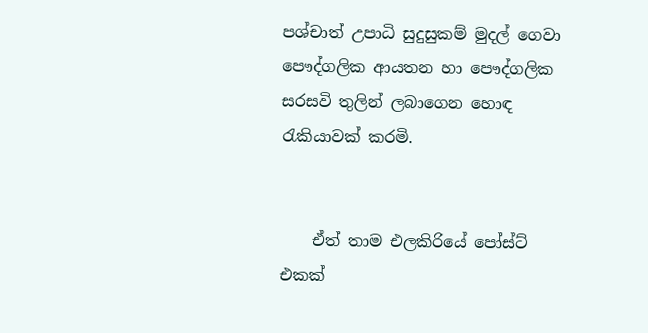පශ්චාත් උපාධි සුදුසුකම් මුදල් ගෙවා පෞද්ගලික ආයතන හා පෞද්ගලික සරසවි තුලින් ලබාගෙන හොඳ රැකියාවක් කරමි.


    ඒත් තාම එලකිරියේ පෝස්ට් එකක්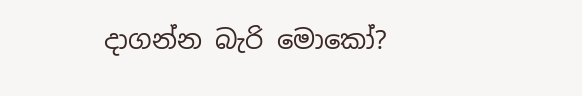දාගන්න බැරි මොකෝ?